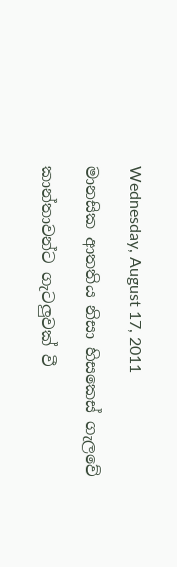Wednesday, August 17, 2011

මානසික ආතතිය නිසා හිසකෙස්‌ ගැලවේ

කාන්තාවන්ට ගැටලුවක්‌ වී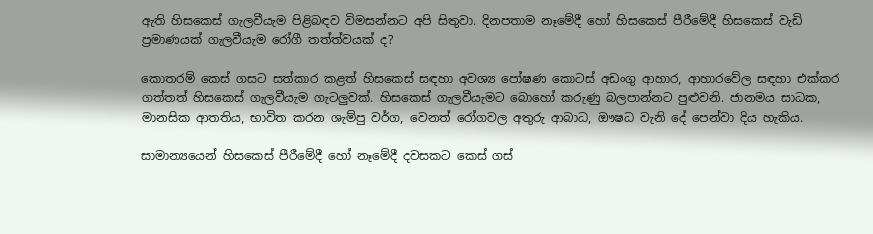ඇති හිසකෙස්‌ ගැලවීයැම පිළිබඳව විමසන්නට අපි සිතුවා. දිනපතාම නෑමේදී හෝ හිසකෙස්‌ පීරීමේදී හිසකෙස්‌ වැඩි ප්‍රමාණයක්‌ ගැලවීයැම රෝගී තත්ත්වයක්‌ ද?

කොතරම් කෙස්‌ ගසට සත්කාර කළත් හිසකෙස්‌ සඳහා අවශ්‍ය පෝෂණ කොටස්‌ අඩංගු ආහාර, ආහාරවේල සඳහා එක්‌කර ගත්තත් හිසකෙස්‌ ගැලවීයැම ගැටලුවක්‌. හිසකෙස්‌ ගැලවීයැමට බොහෝ කරුණු බලපාන්නට පුළුවනි. ජානමය සාධක, මානසික ආතතිය, භාවිත කරන ශැම්පු වර්ග, වෙනත් රෝගවල අතුරු ආබාධ, ඖෂධ වැනි දේ පෙන්වා දිය හැකිය.

සාමාන්‍යයෙන් හිසකෙස්‌ පීරීමේදී හෝ නෑමේදී දවසකට කෙස්‌ ගස්‌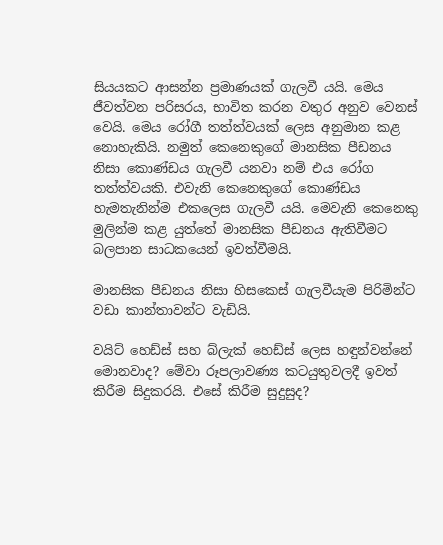සියයකට ආසන්න ප්‍රමාණයක්‌ ගැලවී යයි. මෙය ජීවත්වන පරිසරය, භාවිත කරන වතුර අනුව වෙනස්‌ වෙයි. මෙය රෝගී තත්ත්වයක්‌ ලෙස අනුමාන කළ නොහැකියි. නමුත් කෙනෙකුගේ මානසික පීඩනය නිසා කොණ්‌ඩය ගැලවී යනවා නම් එය රෝග තත්ත්වයකි. එවැනි කෙනෙකුගේ කොණ්‌ඩය හැමතැනින්ම එකලෙස ගැලවී යයි. මෙවැනි කෙනෙකු මුලින්ම කළ යුත්තේ මානසික පීඩනය ඇතිවීමට බලපාන සාධකයෙන් ඉවත්වීමයි.

මානසික පීඩනය නිසා හිසකෙස්‌ ගැලවීයැම පිරිමින්ට වඩා කාන්තාවන්ට වැඩියි.

වයිට්‌ හෙඩ්ස්‌ සහ බ්ලැක්‌ හෙඩ්ස්‌ ලෙස හඳුන්වන්නේ මොනවාද? මේවා රූපලාවණ්‍ය කටයුතුවලදී ඉවත් කිරීම සිදුකරයි. එසේ කිරීම සුදුසුද?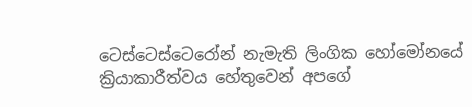ටෙස්‌ටෙස්‌ටෙරෝන් නැමැති ලිංගික හෝමෝනයේ ක්‍රියාකාරීත්වය හේතුවෙන් අපගේ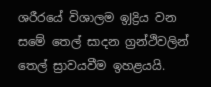ශරීරයේ විශාලම ඉJද්‍රිය වන සමේ තෙල් සාදන ග්‍රන්ථිවලින් තෙල් ස්‍රාවයවීම ඉහළයයි.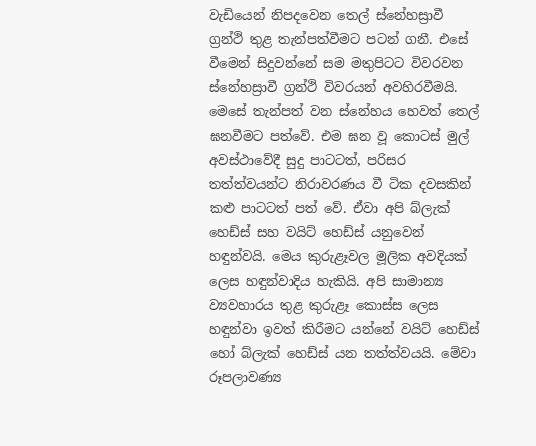වැඩියෙන් නිපදවෙන තෙල් ස්‌නේහස්‍රාවී ග්‍රන්ථි තුළ තැන්පත්වීමට පටන් ගනී. එසේ වීමෙන් සිදුවන්නේ සම මතුපිටට විවරවන ස්‌නේහස්‍රාවී ග්‍රන්ථි විවරයන් අවහිරවීමයි. මෙසේ තැන්පත් වන ස්‌නේහය හෙවත් තෙල් ඝනවීමට පත්වේ. එම ඝන වූ කොටස්‌ මුල් අවස්‌ථාවේදී සුදු පාටටත්, පරිසර තත්ත්වයන්ට නිරාවරණය වී ටික දවසකින් කළු පාටටත් පත් වේ. ඒවා අපි බ්ලැක්‌ හෙඩ්ස්‌ සහ වයිට්‌ හෙඩ්ස්‌ යනුවෙන් හඳුන්වයි. මෙය කුරුළෑවල මූලික අවදියක්‌ ලෙස හඳුන්වාදිය හැකියි. අපි සාමාන්‍ය ව්‍යවහාරය තුළ කුරුළෑ කොස්‌ස ලෙස හඳුන්වා ඉවත් කිරීමට යන්නේ වයිට්‌ හෙඩ්ස්‌ හෝ බ්ලැක්‌ හෙඩ්ස්‌ යන තත්ත්වයයි. මේවා රූපලාවණ්‍ය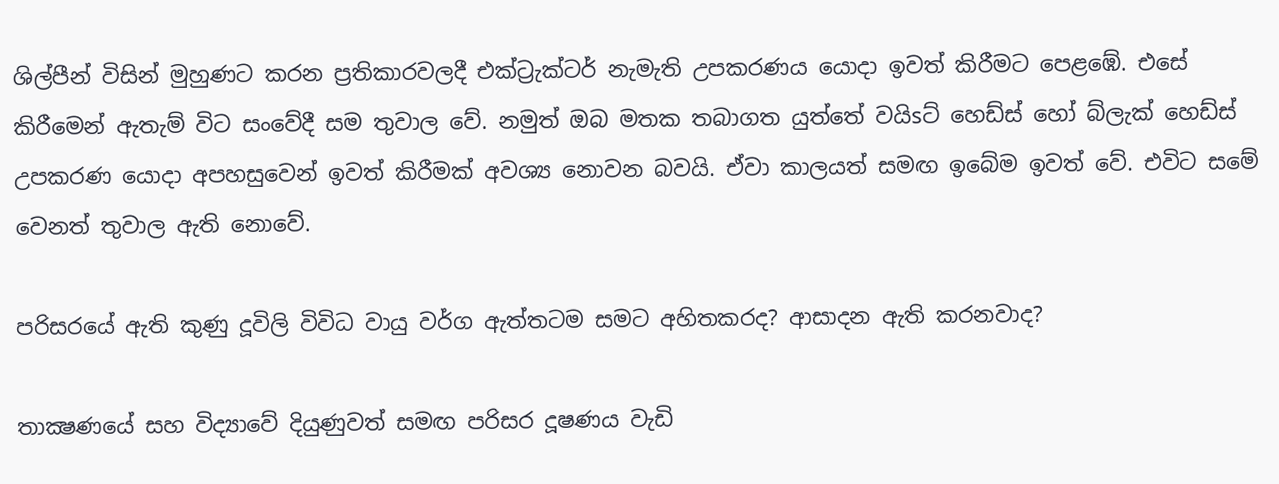ශිල්පීන් විසින් මුහුණට කරන ප්‍රතිකාරවලදී එක්‌ට්‍රැක්‌ටර් නැමැති උපකරණය යොදා ඉවත් කිරීමට පෙළඹේ. එසේ කිරීමෙන් ඇතැම් විට සංවේදී සම තුවාල වේ. නමුත් ඔබ මතක තබාගත යුත්තේ වයිsට්‌ හෙඩ්ස්‌ හෝ බ්ලැක්‌ හෙඩ්ස්‌ උපකරණ යොදා අපහසුවෙන් ඉවත් කිරීමක්‌ අවශ්‍ය නොවන බවයි. ඒවා කාලයත් සමඟ ඉබේම ඉවත් වේ. එවිට සමේ වෙනත් තුවාල ඇති නොවේ.

පරිසරයේ ඇති කුණු දූවිලි විවිධ වායු වර්ග ඇත්තටම සමට අහිතකරද? ආසාදන ඇති කරනවාද?

තාක්‍ෂණයේ සහ විද්‍යාවේ දියුණුවත් සමඟ පරිසර දූෂණය වැඩි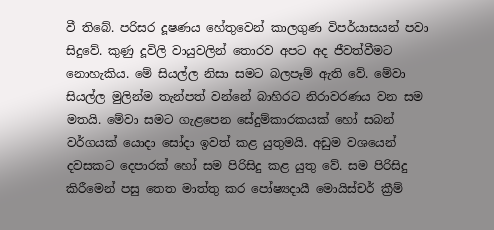වී තිබේ. පරිසර දූෂණය හේතුවෙන් කාලගුණ විපර්යාසයන් පවා සිදුවේ. කුණු දූවිලි වායුවලින් තොරව අපට අද ජීවත්වීමට නොහැකිය. මේ සියල්ල නිසා සමට බලපෑම් ඇති වේ. මේවා සියල්ල මුලින්ම තැන්පත් වන්නේ බාහිරට නිරාවරණය වන සම මතයි. මේවා සමට ගැළපෙන සේදුම්කාරකයක්‌ හෝ සබන් වර්ගයක්‌ යොදා සෝදා ඉවත් කළ යුතුමයි. අඩුම වශයෙන් දවසකට දෙපාරක්‌ හෝ සම පිරිසිදු කළ යුතු වේ. සම පිරිසිදු කිරීමෙන් පසු තෙත මාත්තු කර පෝෂ්‍යදායී මොයිස්‌චර් ක්‍රීම්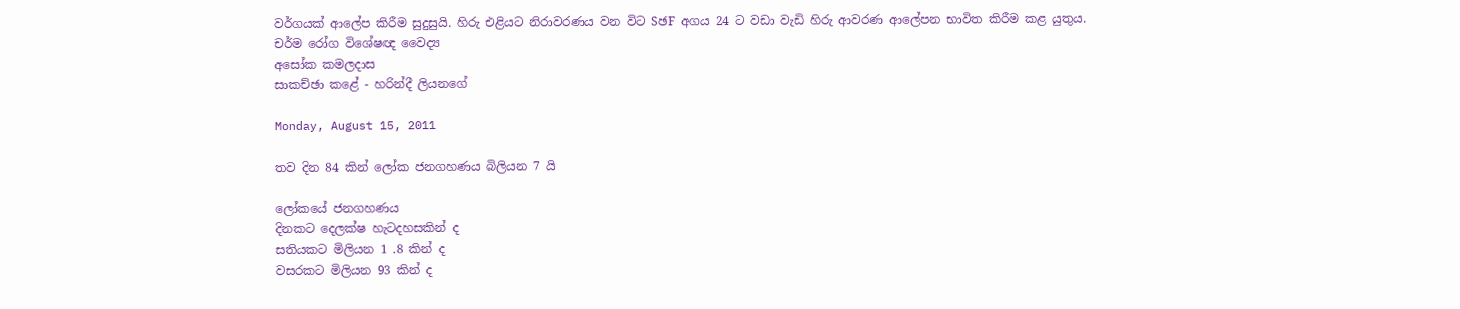වර්ගයක්‌ ආලේප කිරීම සුදුසුයි. හිරු එළියට නිරාවරණය වන විට SඡF අගය 24 ට වඩා වැඩි හිරු ආවරණ ආලේපන භාවිත කිරීම කළ යුතුය.
චර්ම රෝග විශේෂඥ වෛද්‍ය
අසෝක කමලදාස
සාකච්ඡා කළේ - හරින්දී ලියනගේ

Monday, August 15, 2011

තව දින 84 කින් ලෝක ජනගහණය බිලියන 7 යි

ලෝකයේ ජනගහණය
දිනකට දෙලක්‌ෂ හැටදහසකින් ද
සතියකට මිලියන 1 .8 කින් ද
වසරකට මිලියන 93 කින් ද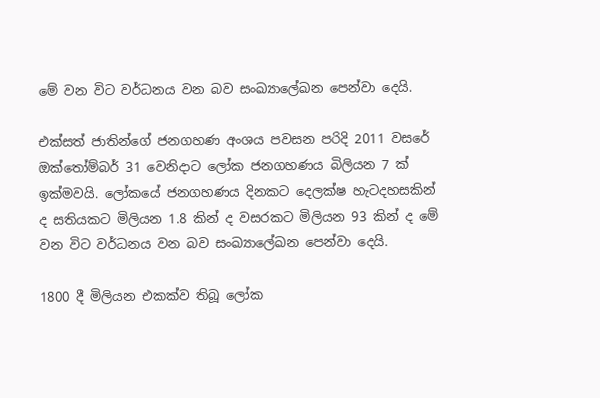මේ වන විට වර්ධනය වන බව සංඛ්‍යාලේඛන පෙන්වා දෙයි.

එක්‌සත් ජාතින්ගේ ජනගහණ අංශය පවසන පරිදි 2011 වසරේ ඔක්‌තෝම්බර් 31 වෙනිදාට ලෝක ජනගහණය බිලියන 7 ක්‌ ඉක්‌මවයි. ලෝකයේ ජනගහණය දිනකට දෙලක්‌ෂ හැටදහසකින් ද සතියකට මිලියන 1.8 කින් ද වසරකට මිලියන 93 කින් ද මේ වන විට වර්ධනය වන බව සංඛ්‍යාලේඛන පෙන්වා දෙයි.

1800 දී මිලියන එකක්‌ව තිබූ ලෝක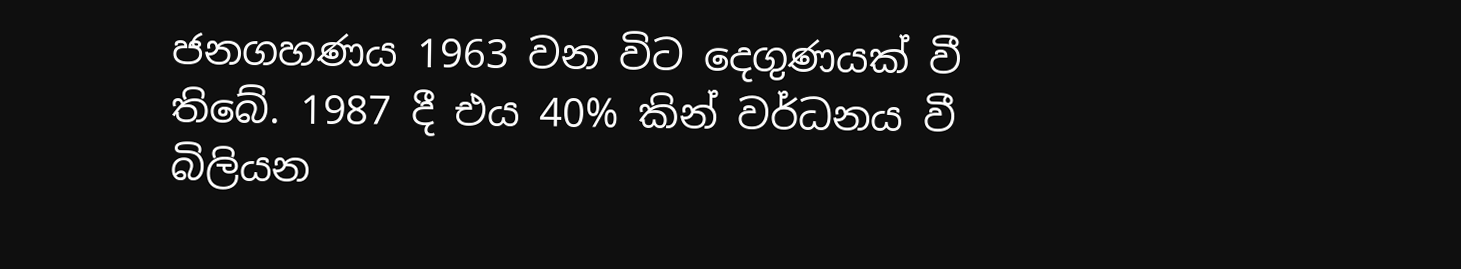ජනගහණය 1963 වන විට දෙගුණයක්‌ වී තිබේ. 1987 දී එය 40% කින් වර්ධනය වී බිලියන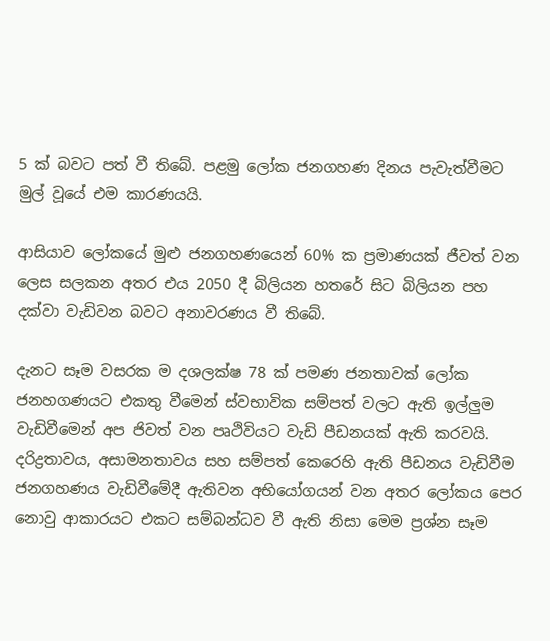5 ක්‌ බවට පත් වී තිබේ. පළමු ලෝක ජනගහණ දිනය පැවැත්වීමට මුල් වූයේ එම කාරණයයි.

ආසියාව ලෝකයේ මුළු ජනගහණයෙන් 60% ක ප්‍රමාණයක්‌ ජීවත් වන ලෙස සලකන අතර එය 2050 දී බිලියන හතරේ සිට බිලියන පහ දක්‌වා වැඩිවන බවට අනාවරණය වී තිබේ.

දැනට සෑම වසරක ම දශලක්‌ෂ 78 ක්‌ පමණ ජනතාවක්‌ ලෝක ජනහගණයට එකතු වීමෙන් ස්‌වභාවික සම්පත් වලට ඇති ඉල්ලුම වැඩිවීමෙන් අප ජිවත් වන පෘථිවියට වැඩි පීඩනයක්‌ ඇති කරවයි. දරිද්‍රතාවය, අසාමනතාවය සහ සම්පත් කෙරෙහි ඇති පීඩනය වැඩිවීම ජනගහණය වැඩිවීමේදී ඇතිවන අභියෝගයන් වන අතර ලෝකය පෙර නොවු ආකාරයට එකට සම්බන්ධව වී ඇති නිසා මෙම ප්‍රශ්න සෑම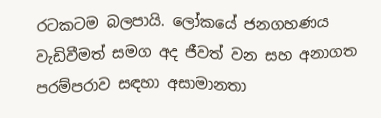රටකටම බලපායි. ලෝකයේ ජනගහණය වැඩිවීමත් සමග අද ජීවත් වන සහ අනාගත පරම්පරාව සඳහා අසාමානතා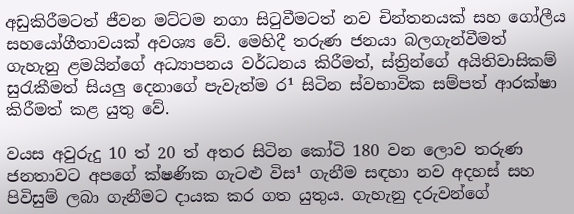අඩුකිරීමටත් ජීවන මට්‌ටම නගා සිටුවීමටත් නව චින්තනයක්‌ සහ ගෝලීය සහයෝගීතාවයක්‌ අවශ්‍ය වේ. මෙහිදී තරුණ ජනයා බලගැන්වීමත් ගැහැනු ළමයින්ගේ අධ්‍යාපනය වර්ධනය කිරීමත්, ස්‌ත්‍රින්ගේ අයිතිවාසිකම් සුරැකීමත් සියලු දෙනාගේ පැවැත්ම ර¹ සිටින ස්‌වභාවික සම්පත් ආරක්‌ෂා කිරීමත් කළ යුතු වේ.

වයස අවුරුදු 10 ත් 20 ත් අතර සිටින කෝටි 180 වන ලොව තරුණ ජනතාවට අපගේ ක්‌ෂණික ගැටළු විස¹ ගැනීම සඳහා නව අදහස්‌ සහ පිවිසුම් ලබා ගැනීමට දායක කර ගත යුතුය. ගැහැනු දරුවන්ගේ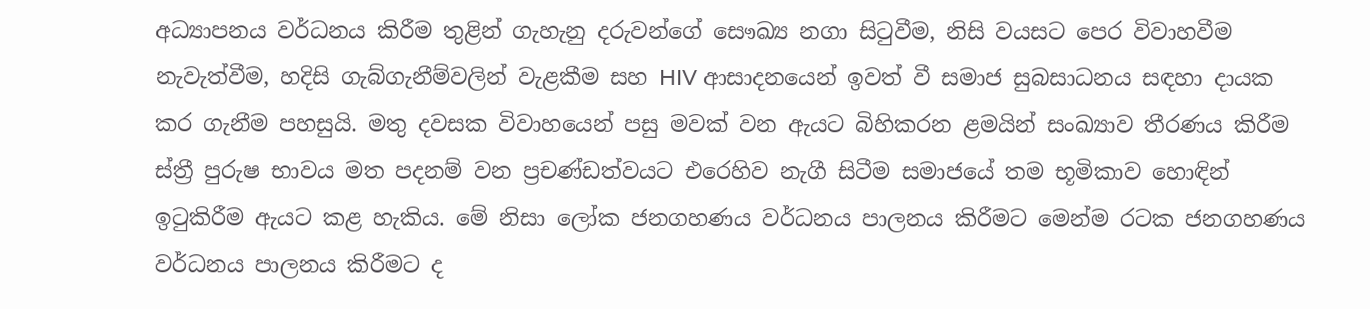අධ්‍යාපනය වර්ධනය කිරීම තුළින් ගැහැනු දරුවන්ගේ සෞඛ්‍ය නගා සිටුවීම, නිසි වයසට පෙර විවාහවීම නැවැත්වීම, හදිසි ගැබ්ගැනීම්වලින් වැළකීම සහ HIV ආසාදනයෙන් ඉවත් වී සමාජ සුබසාධනය සඳහා දායක කර ගැනීම පහසුයි. මතු දවසක විවාහයෙන් පසු මවක්‌ වන ඇයට බිහිකරන ළමයින් සංඛ්‍යාව තීරණය කිරීම ස්‌ත්‍රී පුරුෂ භාවය මත පදනම් වන ප්‍රචණ්‌ඩත්වයට එරෙහිව නැගී සිටීම සමාජයේ තම භූමිකාව හොඳින් ඉටුකිරීම ඇයට කළ හැකිය. මේ නිසා ලෝක ජනගහණය වර්ධනය පාලනය කිරීමට මෙන්ම රටක ජනගහණය වර්ධනය පාලනය කිරීමට ද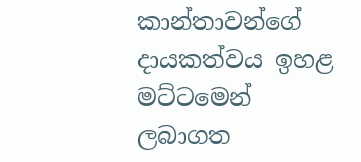කාන්තාවන්ගේ දායකත්වය ඉහළ මට්‌ටමෙන් ලබාගත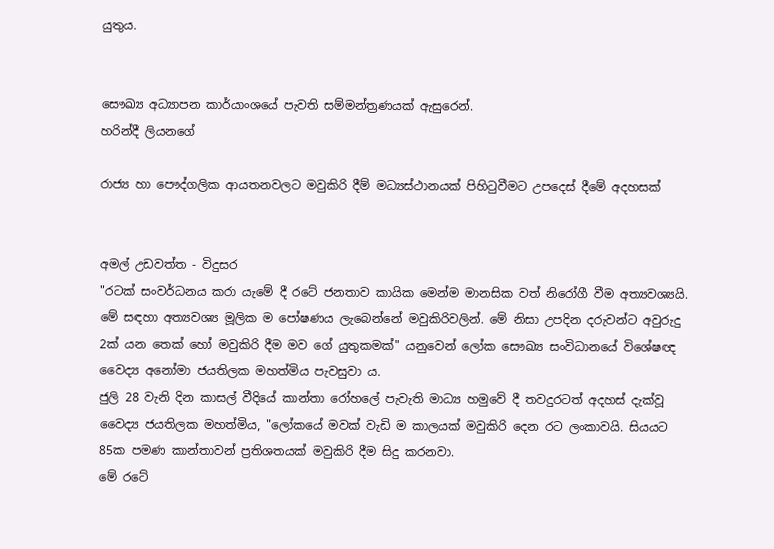යුතුය.


සෞඛ්‍ය අධ්‍යාපන කාර්යාංශයේ පැවති සම්මන්ත්‍රණයක්‌ ඇසුරෙන්.
හරින්දී ලියනගේ

රාජ්‍ය හා පෞද්ගලික ආයතනවලට මවුකිරි දීම් මධ්‍යස්‌ථානයක්‌ පිහිටුවීමට උපදෙස්‌ දීමේ අදහසක්‌


අමල් උඩවත්ත - විදුසර
"රටක්‌ සංවර්ධනය කරා යැමේ දී රටේ ජනතාව කායික මෙන්ම මානසික වත් නිරෝගී වීම අත්‍යවශ්‍යයි. මේ සඳහා අත්‍යවශ්‍ය මූලික ම පෝෂණය ලැබෙන්නේ මවුකිරිවලින්. මේ නිසා උපදින දරුවන්ට අවුරුදු 2ක්‌ යන තෙක්‌ හෝ මවුකිරි දීම මව ගේ යුතුකමක්‌" යනුවෙන් ලෝක සෞඛ්‍ය සංවිධානයේ විශේෂඥ වෛද්‍ය අනෝමා ජයතිලක මහත්මිය පැවසුවා ය.
ජුලි 28 වැනි දින කාසල් වීදියේ කාන්තා රෝහලේ පැවැති මාධ්‍ය හමුවේ දී තවදුරටත් අදහස්‌ දැක්‌වූ වෛද්‍ය ජයතිලක මහත්මිය, "ලෝකයේ මවක්‌ වැඩි ම කාලයක්‌ මවුකිරි දෙන රට ලංකාවයි. සියයට 85ක පමණ කාන්තාවන් ප්‍රතිශතයක්‌ මවුකිරි දීම සිදු කරනවා.
මේ රටේ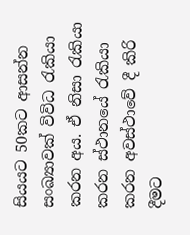සියයට 50කට ආසන්න සංඛ්‍යාවක්‌ විවිධ රැකියා කරන අය. ඒ නිසා රැකියා කරන ස්‌ථානයේ රැකියා කරන අවස්‌ථාවේ දී කිරි දීමට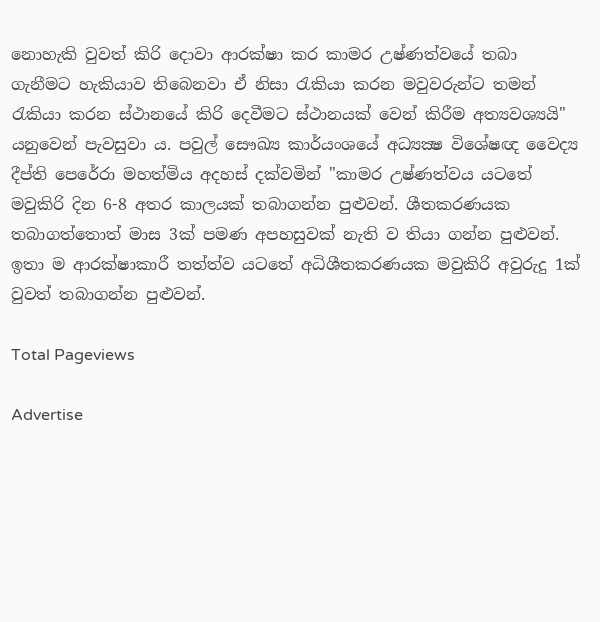නොහැකි වුවත් කිරි දොවා ආරක්‌ෂා කර කාමර උෂ්ණත්වයේ තබා ගැනීමට හැකියාව තිබෙනවා ඒ නිසා රැකියා කරන මවුවරුන්ට තමන් රැකියා කරන ස්‌ථානයේ කිරි දෙවීමට ස්‌ථානයක්‌ වෙන් කිරීම අත්‍යවශ්‍යයි" යනුවෙන් පැවසුවා ය. පවුල් සෞඛ්‍ය කාර්යංශයේ අධ්‍යක්‍ෂ විශේෂඥ වෛද්‍ය දීප්ති පෙරේරා මහත්මිය අදහස්‌ දක්‌වමින් "කාමර උෂ්ණත්වය යටතේ මවුකිරි දින 6-8 අතර කාලයක්‌ තබාගන්න පුළුවන්. ශීතකරණයක තබාගත්තොත් මාස 3ක්‌ පමණ අපහසුවක්‌ නැති ව තියා ගන්න පුළුවන්. ඉතා ම ආරක්‌ෂාකාරී තත්ත්ව යටතේ අධිශීතකරණයක මවුකිරි අවුරුදු 1ක්‌ වුවත් තබාගන්න පුළුවන්.

Total Pageviews

Advertise